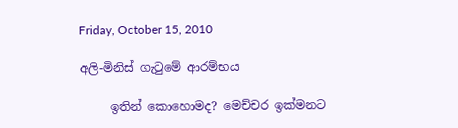Friday, October 15, 2010

අලි-මිනිස් ගැටුමේ ආරම්භය

     ඉතින් කොහොමද? මෙච්චර ඉක්මනට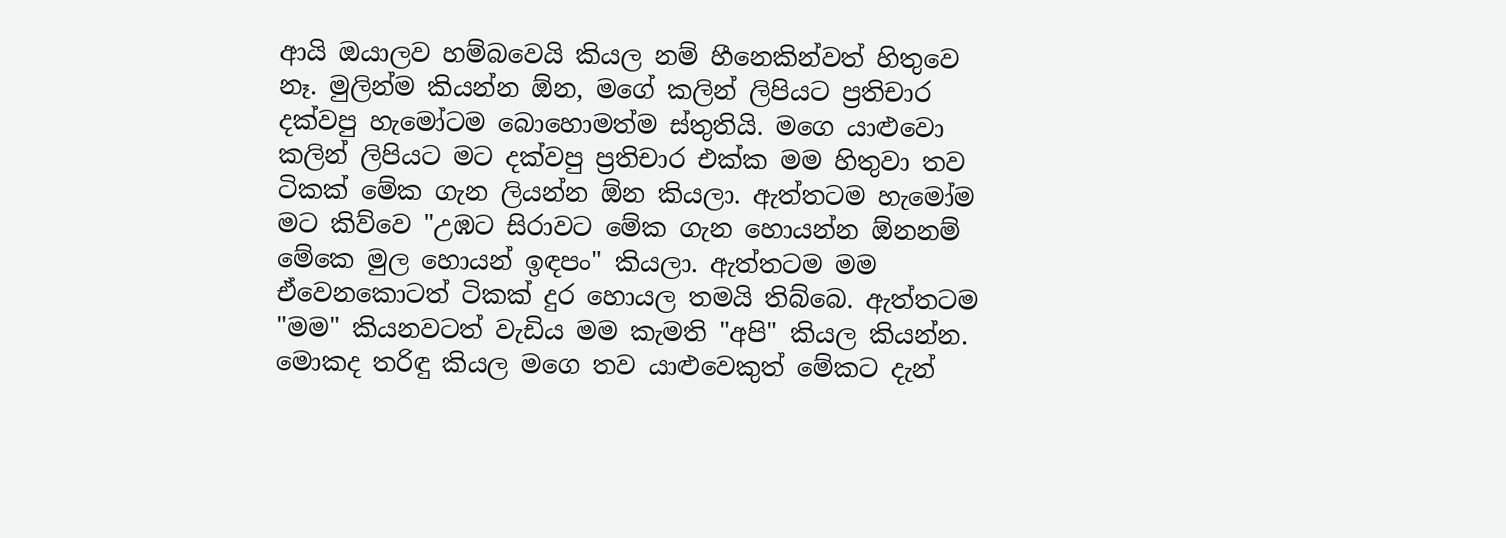ආයි ඔයාලව හම්බවෙයි කියල නම් හීනෙකින්වත් හිතුවෙ නෑ. මුලින්ම කියන්න ඕන, මගේ කලින් ලිපියට ප්‍රතිචාර දක්වපු හැමෝටම බොහොමත්ම ස්තුතියි. මගෙ යාළුවො කලින් ලිපියට මට දක්වපු ප්‍රතිචාර එක්ක මම හිතුවා තව ටිකක් මේක ගැන ලියන්න ඕන කියලා. ඇත්තටම හැමෝම මට කිව්වෙ "උඹට සිරාවට මේක ගැන හොයන්න ඕනනම් මේකෙ මුල හොයන් ඉඳපං" කියලා. ඇත්තටම මම ඒවෙනකොටත් ටිකක් දුර හොයල තමයි තිබ්බෙ. ඇත්තටම "මම" කියනවටත් වැඩිය මම කැමති "අපි" කියල කියන්න. මොකද තරිඳු කියල මගෙ තව යාළුවෙකුත් මේකට දැන්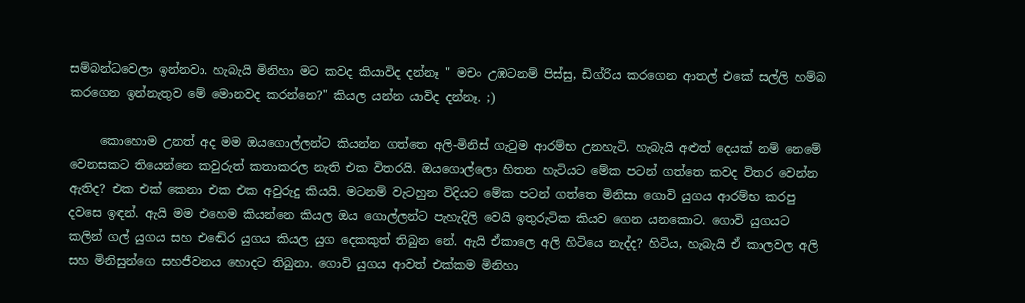සම්බන්ධවෙලා ඉන්නවා. හැබැයි මිනිහා මට කවද කියාවිද දන්නෑ " මචං උඹටනම් පිස්සු, ඩිග්රිය කරගෙන ආතල් එකේ සල්ලි හම්බ කරගෙන ඉන්නැතුව මේ මොනවද කරන්නෙ?" කියල යන්න යාවිද දන්නෑ. ;)

     කොහොම උනත් අද මම ඔයගොල්ලන්ට කියන්න ගත්තෙ අලි-මිනිස් ගැටුම ආරම්භ උනහැටි. හැබැයි අළුත් දෙයක් නම් නෙමේ වෙනසකට තියෙන්නෙ කවුරුත් කතාකරල නැති එක විතරයි. ඔයගොල්ලො හිතන හැටියට මේක පටන් ගත්තෙ කවද විතර වෙන්න ඇතිද? එක එක් කෙනා එක එක අවුරුදු කියයි. මටනම් වැටහුන විදියට මේක පටන් ගත්තෙ මිනිසා ගොවි යුගය ආරම්භ කරපු දවසෙ ඉඳන්. ඇයි මම එහෙම කියන්නෙ කියල ඔය ගොල්ලන්ට පැහැදිලි වෙයි ඉතුරුටික කියව ගෙන යනකොට. ගොවි යුගයට කලින් ගල් යුගය සහ එඬේර යුගය කියල යුග දෙකකුත් තිබුන නේ. ඇයි ඒකාලෙ අලි හිටියෙ නැද්ද? හිටිය, හැබැයි ඒ කාලවල අලි සහ මිනිසුන්ගෙ සහජීවනය හොදට තිබුනා. ගොවි යුගය ආවත් එක්කම මිනිහා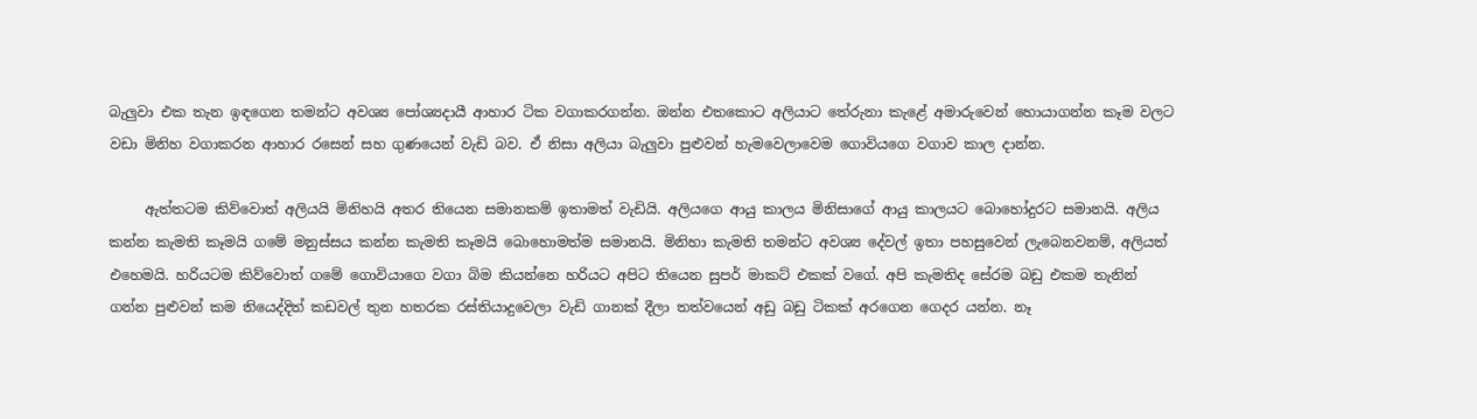බැලුවා එක තැන ඉඳගෙන තමන්ට අවශ්‍ය පෝශ්‍යදායී ආහාර ටික වගාකරගන්න. ඔන්න එතකොට අලියාට තේරුනා කැළේ අමාරුවෙන් හොයාගන්න කෑම වලට වඩා මිනිහ වගාකරන ආහාර රසෙන් සහ ගුණයෙන් වැඩි බව. ඒ නිසා අලියා බැලුවා පුළුවන් හැමවෙලාවෙම ගොවියගෙ වගාව කාල දාන්න.

     ඇත්තටම කිව්වොත් අලියයි මිනිහයි අතර තියෙන සමානකම් ඉතාමත් වැඩියි. අලියගෙ ආයු කාලය මිනිසාගේ ආයු කාලයට බොහෝදුරට සමානයි. අලිය කන්න කැමති කෑමයි ගමේ මනුස්සය කන්න කැමති කෑමයි බොහොමත්ම සමානයි. මිනිහා කැමති තමන්ට අවශ්‍ය දේවල් ඉතා පහසුවෙන් ලැබෙනවනම්, අලියත් එහෙමයි. හරියටම කිව්වොත් ගමේ ගොවියාගෙ වගා බිම කියන්නෙ හරියට අපිට තියෙන සුපර් මාකට් එකක් වගේ. අපි කැමතිද සේරම බඩු එකම තැනින් ගන්න පුළුවන් කම තියෙද්දිත් කඩවල් තුන හතරක රස්තියාදුවෙලා වැඩි ගානක් දීලා තත්වයෙන් අඩු බඩු ටිකක් අරගෙන ගෙදර යන්න. නෑ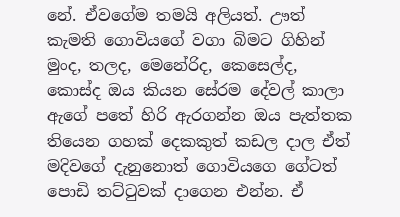නේ. ඒවගේම තමයි අලියත්. ඌත් කැමති ගොවියගේ වගා බිමට ගිහින් මුංද, තලද, මෙනේරිද, කෙසෙල්ද, කොස්ද ඔය කියන සේරම දේවල් කාලා ඇගේ පතේ හිරි ඇරගන්න ඔය පැත්තක තියෙන ගහක් දෙකකුත් කඩල දාල ඒත් මදිවගේ දැනුනොත් ගොවියගෙ ගේටත් පොඩි තට්ටුවක් දාගෙන එන්න. ඒ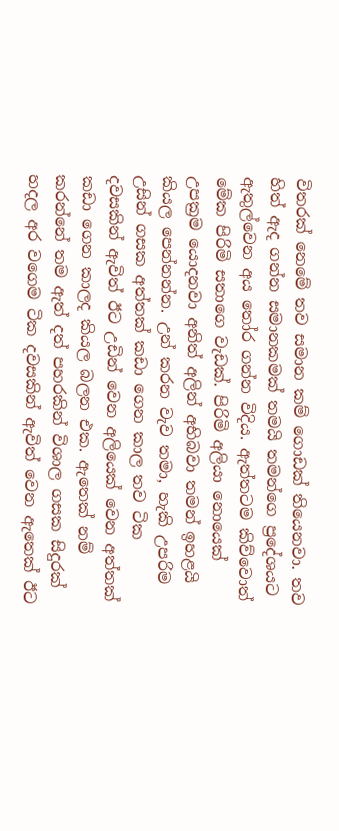විතරක් නෙමේ තව සමාන කම් ගොඩක් තියෙනවා. තව හිත් ඇද ගන්න සමානකමක් තමයි තමන්ගෙ ප්‍රදේශයට ඇතුල්වෙන අය තෝර ගන්න විදිය. ඇත්තටම කිව්වොත් මේක පිරිමි සතාගෙ වැඩක්. පිරිමි අලියා නොයෙක් උපක්‍රම යොදනවා අනිත් අලින් අභිබවා තමන් ඉහළයි කියල පෙන්නන්න. උන් කරන වැව තමා, හැකි උපරිම උසින් ගසක අත්තක් කඩා ගෙන කාල තව ටික දවසකින් ඇවිත් ඊට උඩින් වෙන අලියෙක් වෙන අත්තක් කඩා ගෙන කාලද කියල බලන එක. ඇතෙක් නම් කරන්නේ තම ඇත් දත් පහරකින් විශාල ගසක සිදුරක් හදල අර වගෙම ටික දවසකින් ඇවිත් වෙන ඇතෙක් ඊට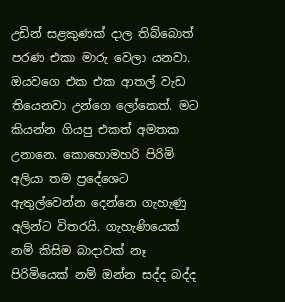උඩින් සළකුණක් දාල තිබ්බොත් පරණ එකා මාරු වෙලා යනවා. ඔයවගෙ එක එක ආතල් වැඩ තියෙනවා උන්ගෙ ලෝකෙත්. මට කියන්න ගියපු එකත් අමතක උනානෙ. කොහොමහරි පිරිමි අලියා තම ප්‍රදේශෙට ඇතුල්වෙන්න දෙන්නෙ ගැහැණු අලින්ට විතරයි. ගැහැණියෙක් නම් කිසිම බාදාවක් නෑ පිරිමියෙක් නම් ඔන්න සද්ද බද්ද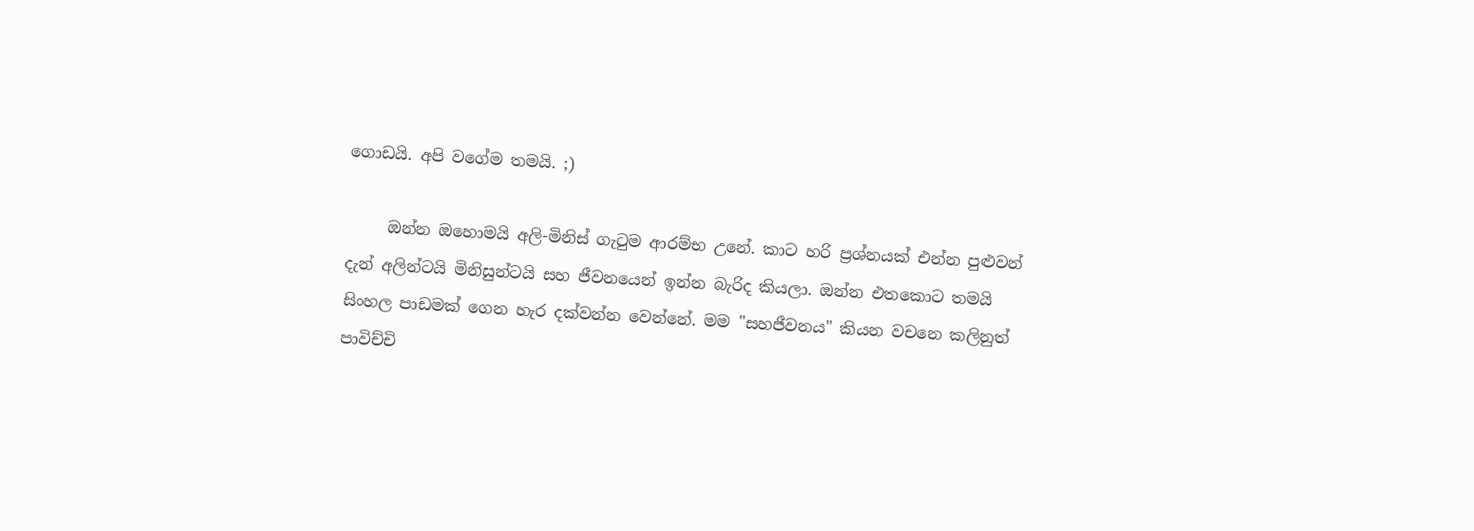ගොඩයි. අපි වගේම තමයි. ;)

     ඔන්න ඔහොමයි අලි-මිනිස් ගැටුම ආරම්භ උනේ. කාට හරි ප්‍රශ්නයක් එන්න පුළුවන් දැන් අලින්ටයි මිනිසුන්ටයි සහ ජීවනයෙන් ඉන්න බැරිද කියලා. ඔන්න එතකොට තමයි සිංහල පාඩමක් ගෙන හැර දක්වන්න වෙන්නේ. මම "සහජීවනය" කියන වචනෙ කලිනුත් පාවිච්චි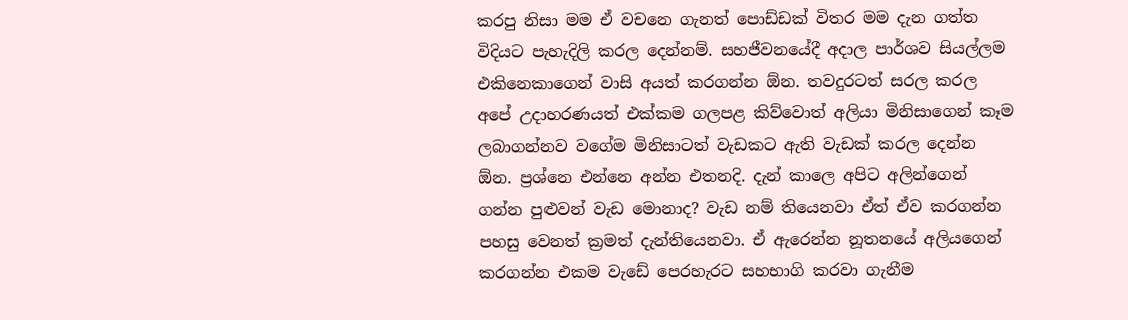කරපු නිසා මම ඒ වචනෙ ගැනත් පොඩ්ඩක් විතර මම දැන ගත්ත විදියට පැහැදිලි කරල දෙන්නම්. සහජීවනයේදී අදාල පාර්ශව සියල්ලම එකිනෙකාගෙන් වාසි අයත් කරගන්න ඕන. තවදුරටත් සරල කරල අපේ උදාහරණයත් එක්කම ගලපළ කිව්වොත් අලියා මිනිසාගෙන් කෑම ලබාගන්නව වගේම මිනිසාටත් වැඩකට ඇති වැඩක් කරල දෙන්න ඕන. ප්‍රශ්නෙ එන්නෙ අන්න එතනදි. දැන් කාලෙ අපිට අලින්ගෙන් ගන්න පුළුවන් වැඩ මොනාද? වැඩ නම් තියෙනවා ඒත් ඒව කරගන්න පහසු වෙනත් ක්‍රමත් දැන්තියෙනවා. ඒ ඇරෙන්න නූතනයේ අලියගෙන් කරගන්න එකම වැඩේ පෙරහැරට සහභාගි කරවා ගැනීම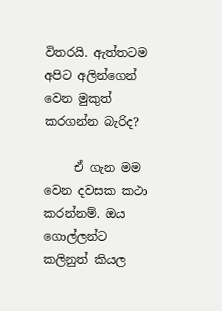විතරයි. ඇත්තටම අපිට අලින්ගෙන් වෙන මුකුත් කරගන්න බැරිද?

     ඒ ගැන මම වෙන දවසක කථා කරන්නම්. ඔය ගොල්ලන්ට කලිනුත් කියල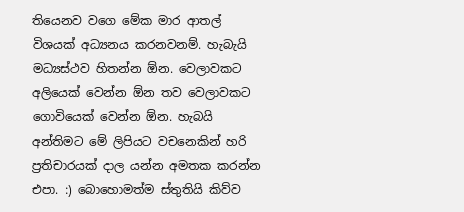තියෙනව වගෙ මේක මාර ආතල් විශයක් අධ්‍යනය කරනවනම්. හැබැයි මධ්‍යස්ථව හිතන්න ඕන. වෙලාවකට අලියෙක් වෙන්න ඕන තව වෙලාවකට ගොවියෙක් වෙන්න ඕන. හැබයි අන්තිමට මේ ලිපියට වචනෙකින් හරි ප්‍රතිචාරයක් දාල යන්න අමතක කරන්න එපා. :) බොහොමත්ම ස්තුතියි කිව්ව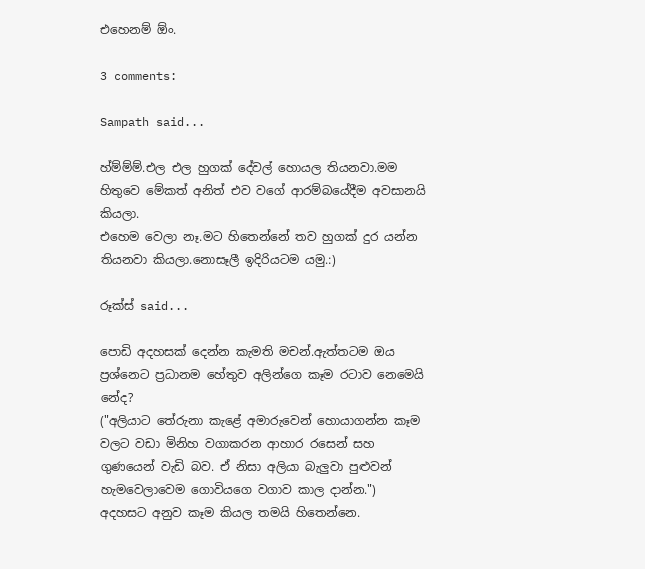එහෙනම් ඕං.

3 comments:

Sampath said...

හ්ම්ම්ම්.එල එල හුගක් දේවල් හොයල තියනවා.මම හිතුවෙ මේකත් අනිත් එව වගේ ආරම්බයේදීම අවසානයි කියලා.
එහෙම වෙලා නෑ.මට හිතෙන්නේ තව හුගක් දුර යන්න තියනවා කියලා.නොසෑලී ඉදිරියටම යමු.:)

රූක්ස් said...

පොඩි අදහසක් දෙන්න කැමති මචන්.ඇත්තටම ඔය ප්‍රශ්නෙට ප්‍රධානම හේතුව අලින්ගෙ කෑම රටාව නෙමෙයි නේද?
("අලියාට තේරුනා කැළේ අමාරුවෙන් හොයාගන්න කෑම වලට වඩා මිනිහ වගාකරන ආහාර රසෙන් සහ ගුණයෙන් වැඩි බව. ඒ නිසා අලියා බැලුවා පුළුවන් හැමවෙලාවෙම ගොවියගෙ වගාව කාල දාන්න.")
අදහසට අනුව කෑම කියල තමයි හිතෙන්නෙ.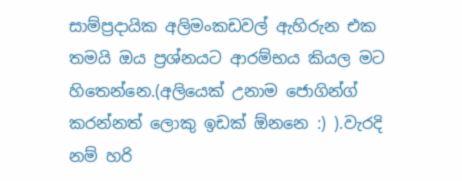සාම්ප්‍රදායික අලිමංකඩවල් ඇහිරුන එක තමයි ඔය ප්‍රශ්නයට ආරම්භය කියල මට හිතෙන්නෙ.(අලියෙක් උනාම ජොගින්ග් කරන්නත් ලොකු ඉඩක් ඕනනෙ :) ).වැරදි නම් හරි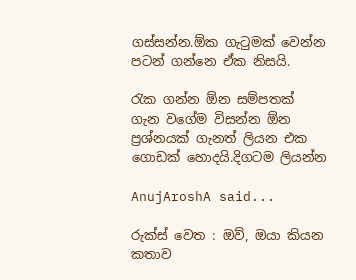ගස්සන්න.ඕක ගැටුමක් වෙන්න පටන් ගන්නෙ ඒක නිසයි.

රැක ගන්න ඕන සම්පතක් ගැන වගේම විසන්න ඕන ප්‍රශ්නයක් ගැනත් ලියන එක ගොඩක් හොදයි.දිගටම ලියන්න

AnujAroshA said...

රුක්ස් වෙත : ඔව්, ඔයා කියන කතාව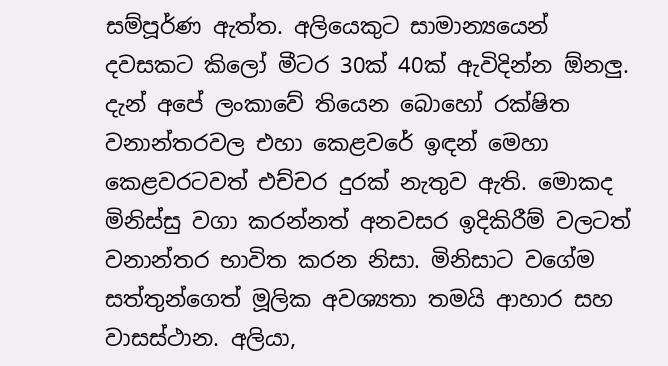සම්පූර්ණ ඇත්ත. අලියෙකුට සාමාන්‍යයෙන් දවසකට කිලෝ මීටර 30ක් 40ක් ඇවිදින්න ඕනලු. දැන් අපේ ලංකාවේ තියෙන බොහෝ රක්ෂිත වනාන්තරවල එහා කෙළවරේ ඉඳන් මෙහා කෙළවරටවත් එච්චර දුරක් නැතුව ඇති. මොකද මිනිස්සු වගා කරන්නත් අනවසර ඉදිකිරීම් වලටත් වනාන්තර භාවිත කරන නිසා. මිනිසාට වගේම සත්තුන්ගෙත් මූලික අවශ්‍යතා තමයි ආහාර සහ වාසස්ථාන. අලියා,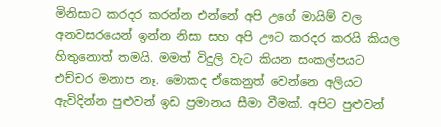මිනිසාට කරදර කරන්න එන්නේ අපි උගේ මායිම් වල අනවසරයෙන් ඉන්න නිසා සහ අපි ඌට කරදර කරයි කියල හිතුනොත් තමයි. මමත් විදුලි වැට කියන සංකල්පයට එච්චර මනාප නෑ. මොකද ඒකෙනුත් වෙන්නෙ අලියට ඇවිදින්න පුළුවන් ඉඩ ප්‍රමානය සීමා වීමක්. අපිට පුළුවන්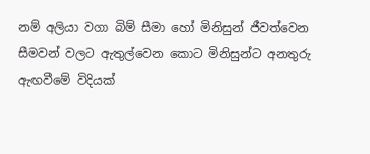නම් අලියා වගා බිම් සීමා හෝ මිනිසුන් ජීවත්වෙන සීමවන් වලට ඇතුල්වෙන කොට මිනිසුන්ට අනතුරු ඇඟවීමේ විදියක්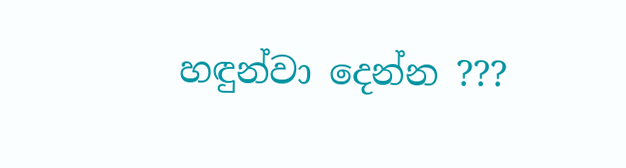හඳුන්වා දෙන්න ???